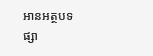អានអត្ថបទ
ផ្សា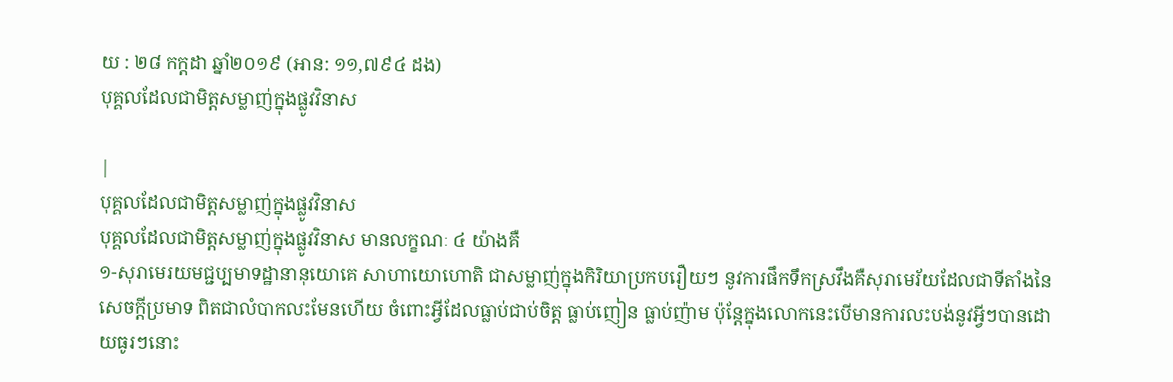យ : ២៨ កក្តដា ឆ្នាំ២០១៩ (អាន: ១១,៧៩៤ ដង)
បុគ្គលដែលជាមិត្តសម្លាញ់ក្នុងផ្លូវវិនាស

|
បុគ្គលដែលជាមិត្តសម្លាញ់ក្នុងផ្លូវវិនាស
បុគ្គលដែលជាមិត្តសម្លាញ់ក្នុងផ្លូវវិនាស មានលក្ខណៈ ៤ យ៉ាងគឺ
១-សុរាមេរយមជ្ជប្បមាទដ្ឋានានុយោគេ សាហាយោហោតិ ជាសម្លាញ់ក្នុងកិរិយាប្រកបរឿយៗ នូវការផឹកទឹកស្រវឹងគឺសុរាមេរ័យដែលជាទីតាំងនៃសេចក្ដីប្រមាទ ពិតជាលំបាកលះមែនហើយ ចំពោះអ្វីដែលធ្លាប់ជាប់ចិត្ត ធ្លាប់ញៀន ធ្លាប់ញ៉ាម ប៉ុន្តែក្នុងលោកនេះបើមានការលះបង់នូវអ្វីៗបានដោយធូរៗនោះ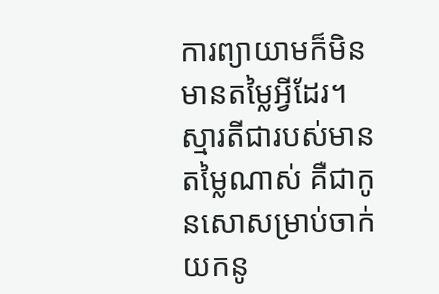ការព្យាយាមក៏មិនមានតម្លៃអ្វីដែរ។ ស្មារតីជារបស់មានតម្លៃណាស់ គឺជាកូនសោសម្រាប់ចាក់យកនូ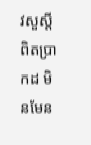វសួស្ដីពិតប្រាកដ មិនមែន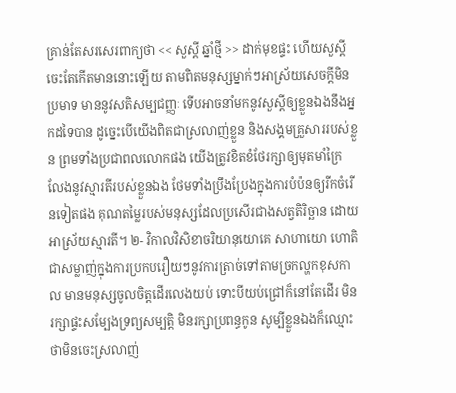គ្រាន់តែសរសេរពាក្យថា << សួស្ដី ឆ្នាំថ្មី >> ដាក់មុខផ្ទះ ហើយសួស្ដីចេះតែកើតមាននោះឡើយ តាមពិតមនុស្សម្នាក់ៗអាស្រ័យសេចក្ដីមិនប្រមាទ មាននូវសតិសម្បជញ្ញៈ ទើបអាចនាំមកនូវសួស្ដីឲ្យខ្លួនឯងនឹងអ្នកដទៃបាន ដូច្នេះបើយើងពិតជាស្រលាញ់ខ្លួន និងសង្គមគ្រួសាររបស់ខ្លួន ព្រមទាំងប្រជាពលលោកផង យើងត្រូវខិតខំថែរក្សាឲ្យមុតមាំក្រៃលែងនូវស្មារតីរបស់ខ្លួនឯង ថែមទាំងប្រឹងប្រែងក្នុងការបំប៉នឲ្យរីកចំរើនទៀតផង គុណតម្លៃរបស់មនុស្សដែលប្រសើរជាងសត្វតិរិច្ឆាន ដោយអាស្រ័យស្មារតី។ ២- វិកាលវិសិខាចរិយានុយោគេ សាហាយោ ហោតិ ជាសម្លាញ់ក្នុងការប្រកបរឿយៗនូវការត្រាច់ទៅតាមច្រកល្ហកខុសកាល មានមនុស្សចូលចិត្តដើរលេងយប់ ទោះបីយប់ជ្រៅក៏នៅតែដើរ មិនរក្សាផ្ទះសម្បែងទ្រព្យសម្បត្តិ មិនរក្សាប្រពន្ធកូន សូម្បីខ្លួនឯងក៏ឈ្មោះថាមិនចេះស្រលាញ់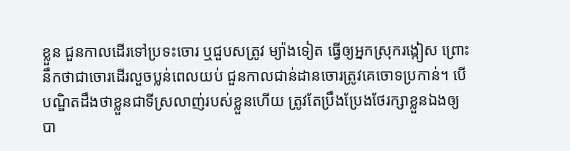ខ្លួន ជួនកាលដើរទៅប្រទះចោរ ឬជួបសត្រូវ ម្យ៉ាងទៀត ធ្វើឲ្យអ្នកស្រុករង្កៀស ព្រោះនឹកថាជាចោរដើរលួចប្លន់ពេលយប់ ជួនកាលជាន់ដានចោរត្រូវគេចោទប្រកាន់។ បើបណ្ឌិតដឹងថាខ្លួនជាទីស្រលាញ់របស់ខ្លួនហើយ ត្រូវតែប្រឹងប្រែងថែរក្សាខ្លួនឯងឲ្យបា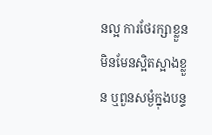នល្អ ការថែរក្សាខ្លួន មិនមែនស្អិតស្អាងខ្លួន ឬពួនសម្ងំក្នុងបន្ទ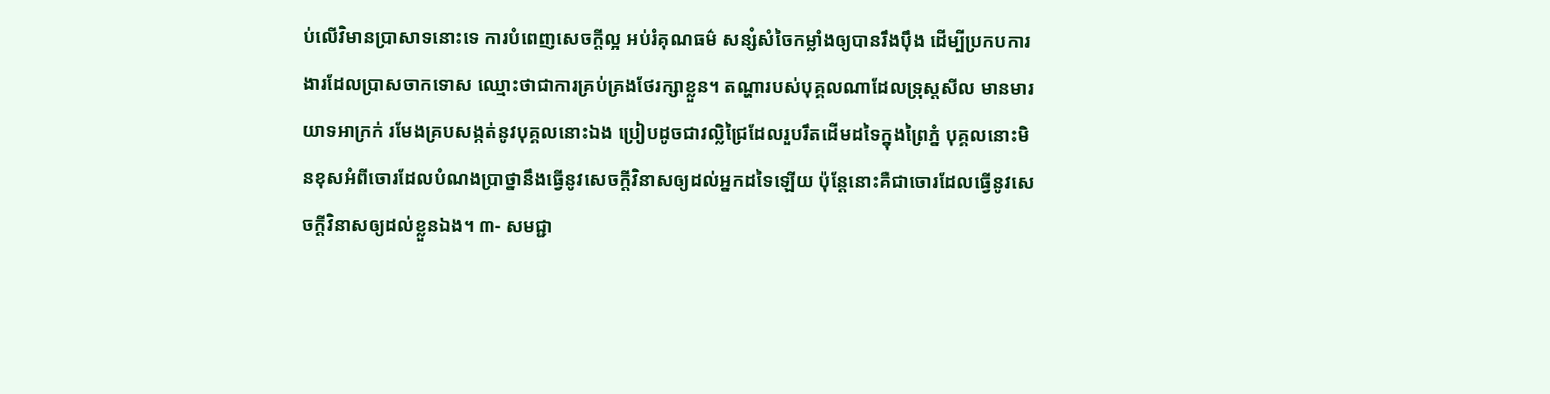ប់លើវិមានប្រាសាទនោះទេ ការបំពេញសេចក្ដីល្អ អប់រំគុណធម៌ សន្សំសំចៃកម្លាំងឲ្យបានរឹងប៉ឹង ដើម្បីប្រកបការងារដែលប្រាសចាកទោស ឈ្មោះថាជាការគ្រប់គ្រងថែរក្សាខ្លួន។ តណ្ហារបស់បុគ្គលណាដែលទ្រុស្ដសីល មានមារយាទអាក្រក់ រមែងគ្របសង្កត់នូវបុគ្គលនោះឯង ប្រៀបដូចជាវល្លិជ្រៃដែលរួបរឹតដើមដទៃក្នុងព្រៃភ្នំ បុគ្គលនោះមិនខុសអំពីចោរដែលបំណងប្រាថ្នានឹងធ្វើនូវសេចក្ដីវិនាសឲ្យដល់អ្នកដទៃឡើយ ប៉ុន្តែនោះគឺជាចោរដែលធ្វើនូវសេចក្ដីវិនាសឲ្យដល់ខ្លួនឯង។ ៣- សមជ្ជា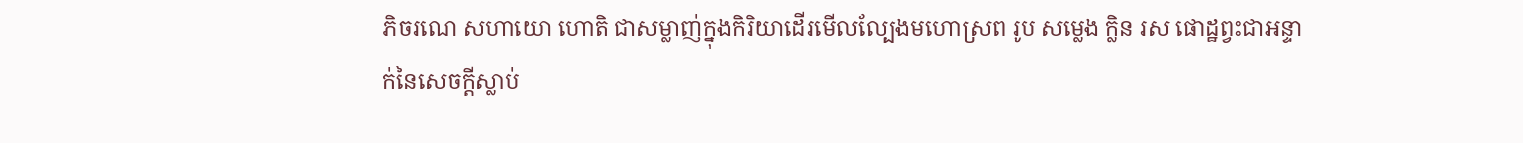ភិចរណេ សហាយោ ហោតិ ជាសម្លាញ់ក្នុងកិរិយាដើរមើលល្បែងមហោស្រព រូប សម្លេង ក្លិន រស ផោដ្ឋព្វះជាអន្ទាក់នៃសេចក្ដីស្លាប់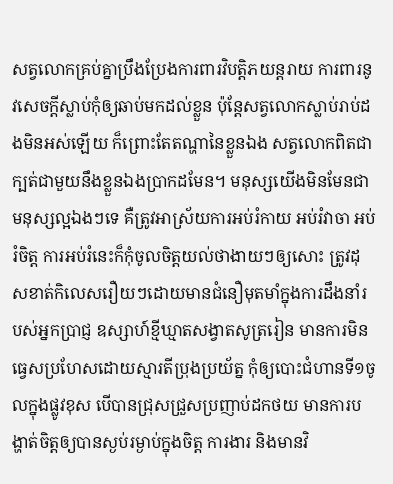សត្វលោកគ្រប់គ្នាប្រឹងប្រែងការពារវិបត្តិភយន្តរាយ ការពារនូវសេចក្ដីស្លាប់កុំឲ្យឆាប់មកដល់ខ្លួន ប៉ុន្តែសត្វលោកស្លាប់រាប់ដងមិនអស់ឡើយ ក៏ព្រោះតែតណ្ហានៃខ្លួនឯង សត្វលោកពិតជាក្បត់ជាមួយនឹងខ្លួនឯងប្រាកដមែន។ មនុស្សយើងមិនមែនជាមនុស្សល្អឯងៗទេ គឺត្រូវអាស្រ័យការអប់រំកាយ អប់រំវាចា អប់រំចិត្ត ការអប់រំនេះក៏កុំចូលចិត្តយល់ថាងាយៗឲ្យសោះ ត្រូវដុសខាត់កិលេសរឿយៗដោយមានជំនឿមុតមាំក្នុងការដឹងនាំរបស់អ្នកប្រាជ្ញ ឧស្សាហ៍ខ្មីឃ្មាតសង្វាតសូត្ររៀន មានការមិនធ្វេសប្រហែសដោយស្មារតីប្រុងប្រយ័ត្ន កុំឲ្យបោះជំហានទី១ចូលក្នុងផ្លូវខុស បើបានជ្រុសជ្រួសប្រញាប់ដកថយ មានការបង្ហាត់ចិត្តឲ្យបានស្ងប់រម្ងាប់ក្នុងចិត្ត ការងារ និងមានវិ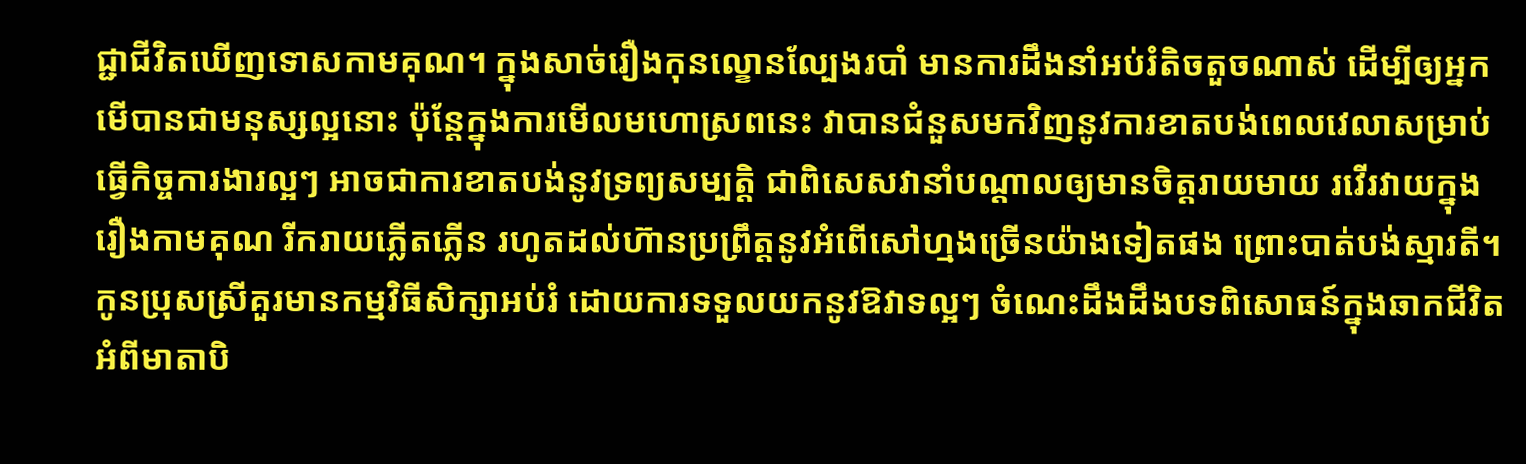ជ្ជាជីវិតឃើញទោសកាមគុណ។ ក្នុងសាច់រឿងកុនល្ខោនល្បែងរបាំ មានការដឹងនាំអប់រំតិចតួចណាស់ ដើម្បីឲ្យអ្នកមើបានជាមនុស្សល្អនោះ ប៉ុន្តែក្នុងការមើលមហោស្រពនេះ វាបានជំនួសមកវិញនូវការខាតបង់ពេលវេលាសម្រាប់ធ្វើកិច្ចការងារល្អៗ អាចជាការខាតបង់នូវទ្រព្យសម្បត្តិ ជាពិសេសវានាំបណ្ដាលឲ្យមានចិត្តរាយមាយ រវើរវាយក្នុងរឿងកាមគុណ រីករាយភ្លើតភ្លើន រហូតដល់ហ៊ានប្រព្រឹត្តនូវអំពើសៅហ្មងច្រើនយ៉ាងទៀតផង ព្រោះបាត់បង់ស្មារតី។ កូនប្រុសស្រីគួរមានកម្មវិធីសិក្សាអប់រំ ដោយការទទួលយកនូវឱវាទល្អៗ ចំណេះដឹងដឹងបទពិសោធន៍ក្នុងឆាកជីវិត អំពីមាតាបិ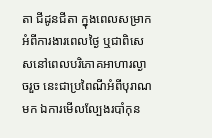តា ជីដូនជីតា ក្នុងពេលសម្រាកអំពីការងារពេលថ្ងៃ ឬជាពិសេសនៅពេលបរិភោគអាហារល្ងាចរួច នេះជាប្រពៃណីអំពីបុរាណមក ឯការមើលល្បែងរបាំកុន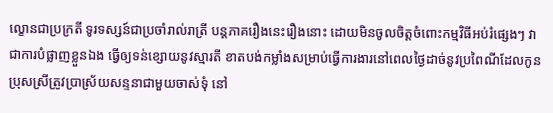ល្ខោនជាប្រក្រតី ទូរទស្សន៍ជាប្រចាំរាល់រាត្រី បន្តភាគរឿងនេះរឿងនោះ ដោយមិនចូលចិត្តចំពោះកម្មវិធីអប់រំផ្សេងៗ វាជាការបំផ្លាញខ្លួនឯង ធ្វើឲ្យទន់ខ្សោយនូវស្មារតី ខាតបង់កម្លាំងសម្រាប់ធ្វើការងារនៅពេលថ្ងៃដាច់នូវប្រពៃណីដែលកូនប្រុសស្រីត្រូវប្រាស្រ័យសន្ទនាជាមួយចាស់ទុំ នៅ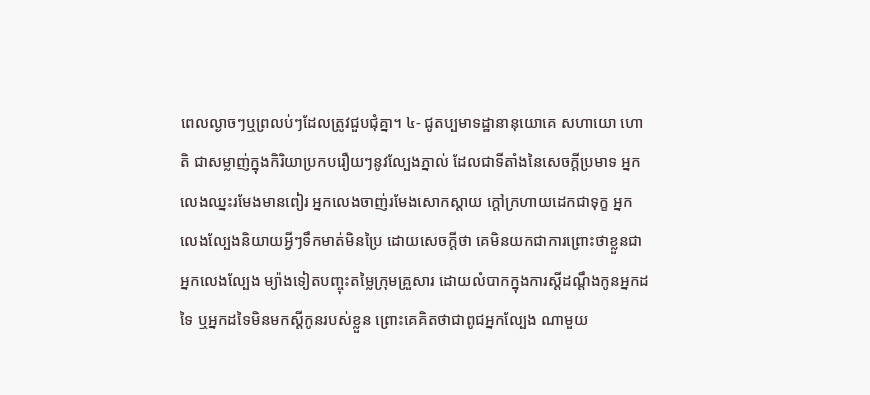ពេលល្ងាចៗឬព្រលប់ៗដែលត្រូវជួបជុំគ្នា។ ៤- ជូតប្បមាទដ្ឋានានុយោគេ សហាយោ ហោតិ ជាសម្លាញ់ក្នុងកិរិយាប្រកបរឿយៗនូវល្បែងភ្នាល់ ដែលជាទីតាំងនៃសេចក្ដីប្រមាទ អ្នកលេងឈ្នះរមែងមានពៀរ អ្នកលេងចាញ់រមែងសោកស្ដាយ ក្ដៅក្រហាយដេកជាទុក្ខ អ្នកលេងល្បែងនិយាយអ្វីៗទឹកមាត់មិនប្រៃ ដោយសេចក្ដីថា គេមិនយកជាការព្រោះថាខ្លួនជាអ្នកលេងល្បែង ម្យ៉ាងទៀតបញ្ចុះតម្លៃក្រុមគ្រួសារ ដោយលំបាកក្នុងការស្ដីដណ្ដឹងកូនអ្នកដទៃ ឬអ្នកដទៃមិនមកស្ដីកូនរបស់ខ្លួន ព្រោះគេគិតថាជាពូជអ្នកល្បែង ណាមួយ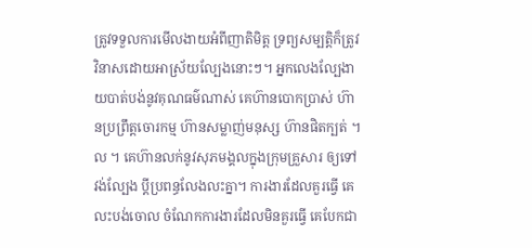ត្រូវទទួលការមើលងាយអំពីញាតិមិត្ត ទ្រព្យសម្បត្តិក៏ត្រូវវិនាសដោយអាស្រ័យល្បែងនោះៗ។ អ្នកលេងល្បែងាយបាត់បង់នូវគុណធម៌ណាស់ គេហ៊ានបោកប្រាស់ ហ៊ានប្រព្រឹត្តចោរកម្ម ហ៊ានសម្លាញ់មនុស្ស ហ៊ានផិតក្បត់ ។ល ។ គេហ៊ានលក់នូវសុភមង្គលក្នុងក្រុមគ្រួសារ ឲ្យទៅវង់ល្បែង ប្ដីប្រពន្ធលែងលះគ្នា។ ការងារដែលគួរធ្វើ គេលះបង់ចោល ចំណែកការងារដែលមិនគួរធ្វើ គេបែកជា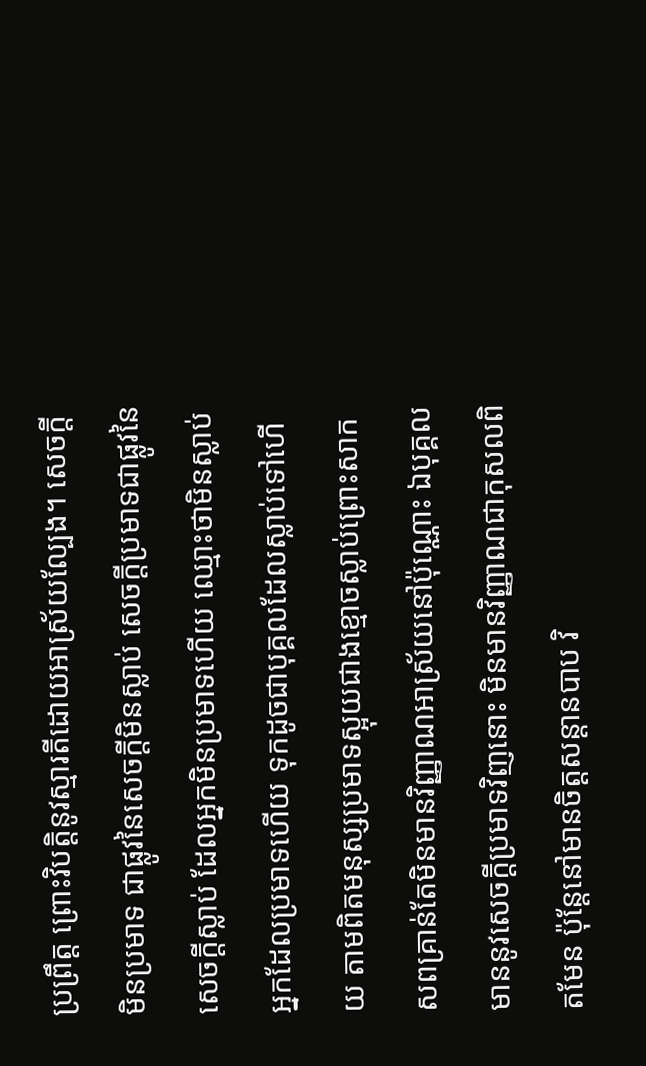ប្រព្រឹត្ត ព្រោះវិបត្តិនូវស្មារតីដោយអាស្រ័យល្បែង។ សេចក្ដីមិនប្រមាទ ជាផ្លូវនៃសេចក្ដីមិនស្លាប់ សេចក្ដីប្រមាទជាផ្លូវនៃសេចក្ដីស្លាប់ ដែលអ្នកមិនប្រមាទហើយ ឈ្មោះថាមិនស្លាប់ អ្នកដែលប្រមាទហើយ ទុកដូចជាបុគ្គលដែលស្លាប់ទៅហើយ តាមពិតមនុស្សប្រមាទស្អុយជាងខ្មោចស្លាប់ព្រោះសាកសពគ្រាន់តែមិនមានវិញ្ញាណអាស្រ័យនៅប៉ុណ្ណោះ ឯបុគ្គលមាននូវសេចក្ដីប្រមាទវិញនោះ មិនមានវិញ្ញាណជាកុសលពិតមែន ប៉ុន្តែនៅមានចិត្តសន្ដានបាប វិ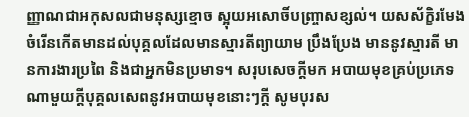ញ្ញាណជាអកុសលជាមនុស្សខ្មោច ស្អុយអសោចិ៍បញ្ច្រាសខ្សល់។ យសស័ក្ខិរមែងចំរើនកើតមានដល់បុគ្គលដែលមានស្មារតីព្យាយាម ប្រឹងប្រែង មាននូវស្មារតី មានការងារប្រពៃ និងជាអ្នកមិនប្រមាទ។ សរុបសេចក្ដីមក អបាយមុខគ្រប់ប្រភេទណាមួយក្ដីបុគ្គលសេពនូវអបាយមុខនោះៗក្ដី សូមបុរស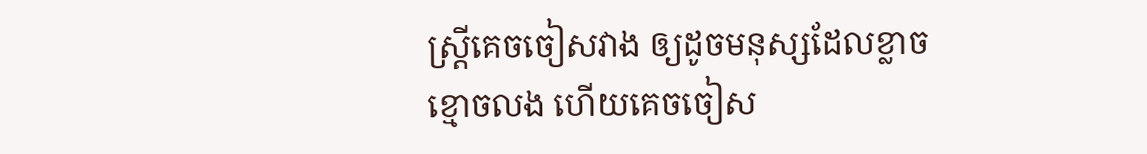ស្ដ្រីគេចចៀសវាង ឲ្យដូចមនុស្សដែលខ្លាចខ្មោចលង ហើយគេចចៀស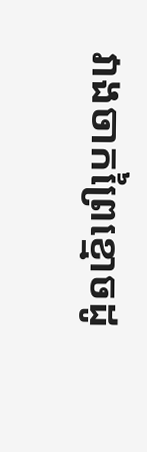វាងចាកព្រៃខ្មោចដូ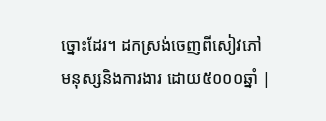ច្នោះដែរ។ ដកស្រង់ចេញពីសៀវភៅ មនុស្សនិងការងារ ដោយ៥០០០ឆ្នាំ |